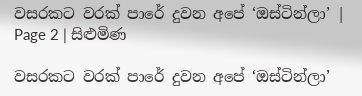වසරකට වරක් පාරේ දුවන අපේ ‘ඔස්ටින්ලා’ | Page 2 | සිළුමිණ

වසරකට වරක් පාරේ දුවන අපේ ‘ඔස්ටින්ලා’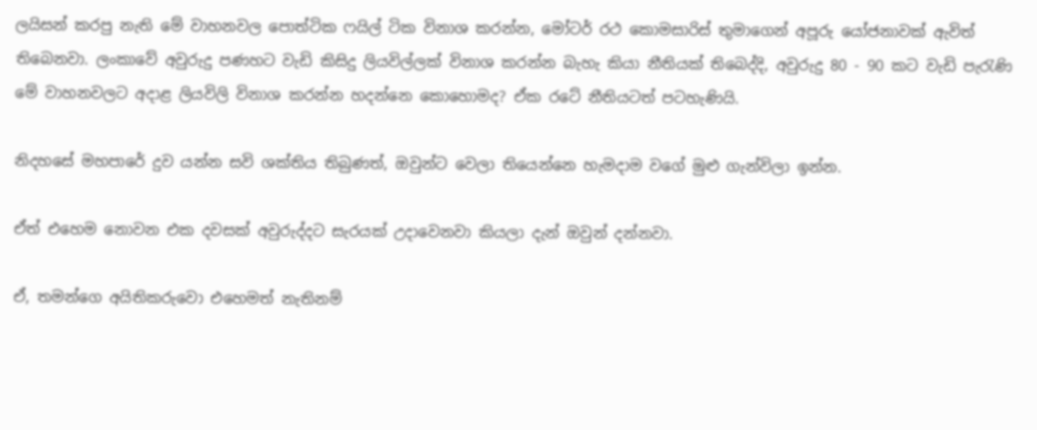ලයිසන් කරපු නැති මේ වාහනවල පොත්ටික ෆයිල් ටික විනාශ කරන්න, මෝටර් රථ කොමසාරිස් තුමාගෙන් අපූරු යෝජනාවක් ඇවිත් තිබෙනවා. ලංකාවේ අවුරුදු පණහට වැඩි කිසිදු ලියවිල්ලක් විනාශ කරන්න බැහැ කියා නීතියක් තිබෙද්දි, අවුරුදු 80 - 90 කට වැඩි පැරැණි මේ වාහනවලට අදාළ ලියවිලි විනාශ කරන්න හදන්නෙ කොහොමද? ඒක රටේ නීතියටත් පටහැණියි.

නිදහසේ මහපාරේ දුව යන්න සවි ශක්තිය තිබුණත්, ඔවුන්ට වෙලා තියෙන්නෙ හැමදාම වගේ මුළු ගැන්විලා ඉන්න.

ඒත් එහෙම නොවන එක දවසක් අවුරුද්දට සැරයක් උදාවෙනවා කියලා දැන් ඔවුන් දන්නවා.

ඒ, තමන්ගෙ අයිතිකරුවො එහෙමත් නැතිනම්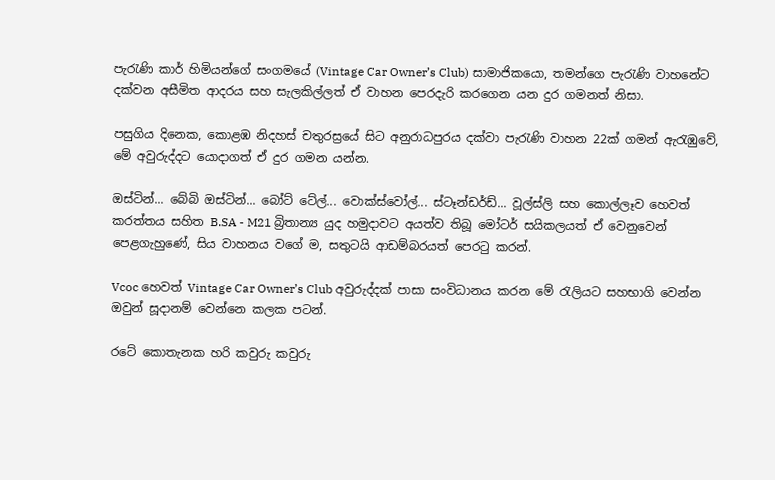පැරැණි කාර් හිමියන්ගේ සංගමයේ (Vintage Car Owner’s Club) සාමාජිකයො, තමන්ගෙ පැරැණි වාහනේට දක්වන අසීමිත ආදරය සහ සැලකිල්ලත් ඒ වාහන පෙරදැරි කරගෙන යන දුර ගමනත් නිසා.

පසුගිය දිනෙක, කොළඹ නිදහස් චතුරස්‍රයේ සිට අනුරාධපුරය දක්වා පැරැණි වාහන 22ක් ගමන් ඇරැඹුවේ, මේ අවුරුද්දට යොදාගත් ඒ දුර ගමන යන්න.

ඔස්ටින්... බේබි ඔස්ටින්... බෝට් ටේල්... වොක්ස්වෝල්... ස්ටෑන්ඩර්ඩ්... වූල්ස්ලි සහ කොල්ලෑව හෙවත් කරත්තය සහිත B.SA - M21 බ්‍රිතාන්‍ය යුද හමුදාවට අයත්ව තිබූ මෝටර් සයිකලයත් ඒ වෙනුවෙන් පෙළගැහුණේ, සිය වාහනය වගේ ම, සතුටයි ආඩම්බරයත් පෙරටු කරන්.

Vcoc හෙවත් Vintage Car Owner’s Club අවුරුද්දක් පාසා සංවිධානය කරන මේ රැලියට සහභාගි වෙන්න ඔවුන් සූදානම් වෙන්නෙ කලක පටන්.

රටේ කොතැනක හරි කවුරු කවුරු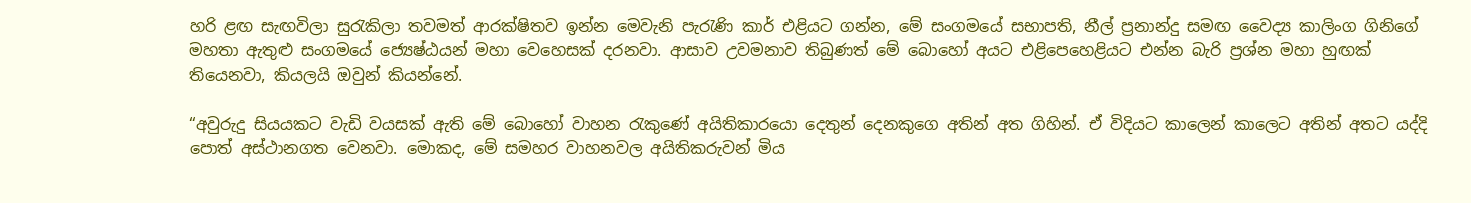හරි ළඟ සැඟවිලා සුරැකිලා තවමත් ආරක්ෂිතව ඉන්න මෙවැනි පැරැණි කාර් එළියට ගන්න, මේ සංගමයේ සභාපති, නීල් ප්‍රනාන්දු සමඟ වෛද්‍ය කාලිංග ගිනිගේ මහතා ඇතුළු සංගමයේ ජ්‍යෙෂ්ඨයන් මහා වෙහෙසක් දරනවා. ආසාව උවමනාව තිබුණත් මේ බොහෝ අයට එළිපෙහෙළියට එන්න බැරි ප්‍රශ්න මහා ‍හුඟක් තියෙනවා, කියලයි ඔවුන් කියන්නේ.

“අවුරුදු සියයකට වැඩි වයසක් ඇති මේ ‍බොහෝ වාහන රැකුණේ අයිතිකාරයො දෙතුන් දෙනකුගෙ අතින් අත ගිහින්. ඒ විදියට කාලෙන් කාලෙට අතින් අතට යද්දි පොත් අස්ථානගත වෙනවා. මොකද, මේ සමහර වාහනවල අයිතිකරුවන් මිය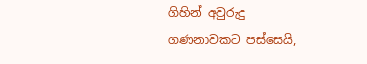ගිහින් අවුරුදු ගණනාවකට පස්සෙයි,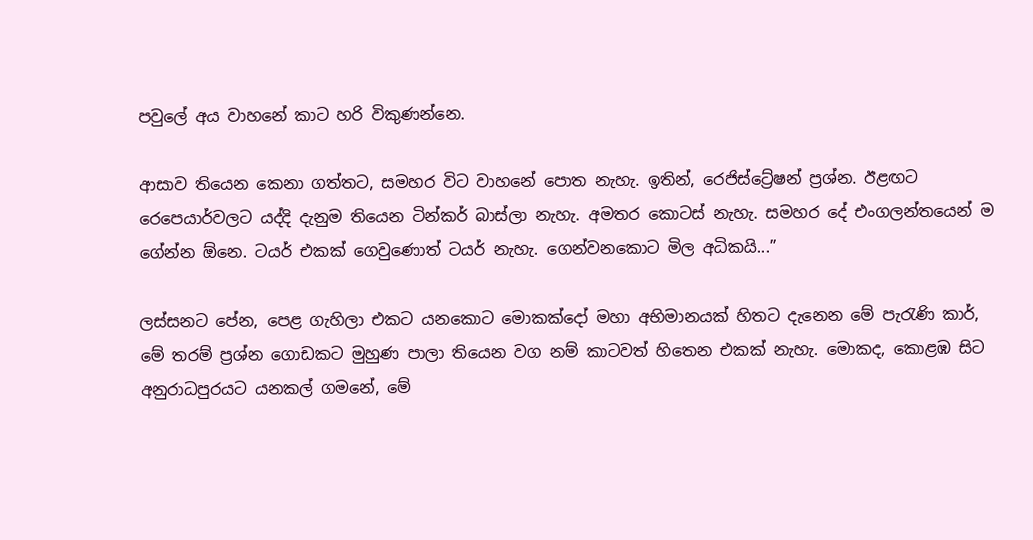පවුලේ අය වාහනේ කාට හරි විකුණන්නෙ.

ආසාව තියෙන කෙනා ගත්තට, සමහර විට වාහනේ පොත නැහැ. ඉතින්, රෙජිස්ට්‍රේෂන් ප්‍රශ්න. ඊළඟට රෙපෙයාර්වලට යද්දි දැනුම තියෙන ටින්කර් බාස්ලා නැහැ. අමතර කොටස් නැහැ. සමහර දේ එංගලන්තයෙන් ම ගේන්න ‍ඕනෙ. ටයර් එකක් ගෙවුණොත් ටයර් නැහැ. ගෙන්වනකොට මිල අධිකයි...”

ලස්සනට පේන, පෙළ ගැහිලා එකට යනකොට මොකක්දෝ මහා අභිමානයක් හිතට දැනෙන මේ පැරැණි කාර්, මේ තරම් ප්‍රශ්න ගොඩකට මුහුණ පාලා තියෙන වග නම් කාටවත් හිතෙන එකක් නැහැ. මොකද, කොළඹ සිට අනුරාධපුරයට යනකල් ගමනේ, මේ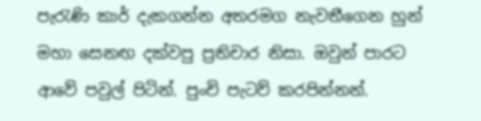පැරැණි කාර් දැකගන්න අතරමග නැවතීගෙන හුන් මහා සෙනඟ දක්වපු ප්‍රතිචාර නිසා. ඔවුන් පාරට ආවේ පවුල් පිටින්. පුංචි පැටව් කරපින්නන්.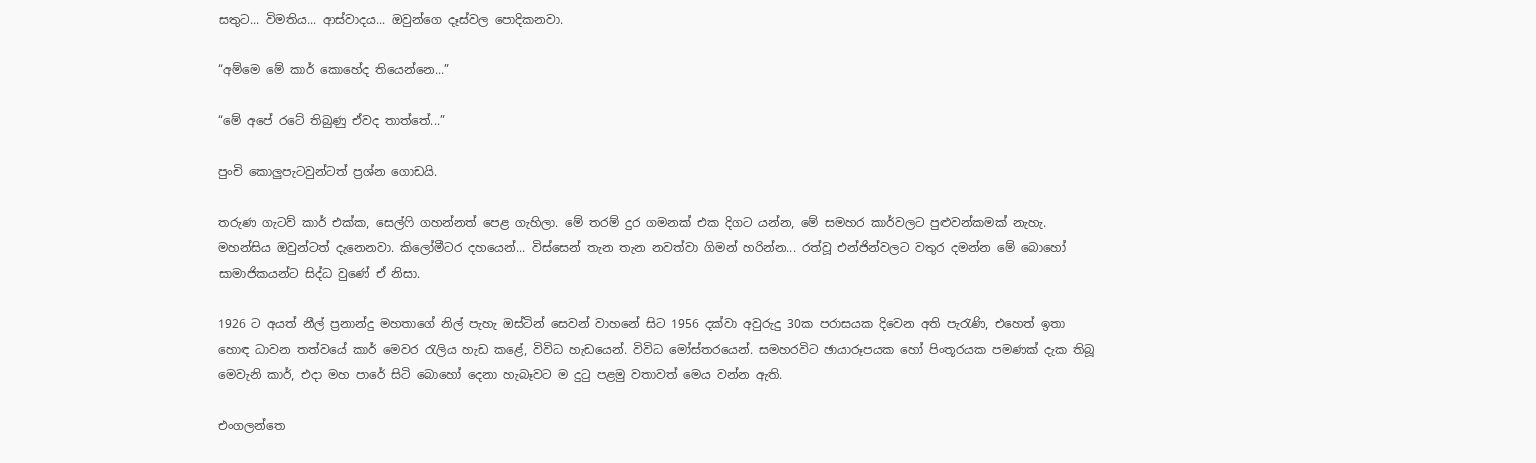සතුට... විමතිය... ආස්වාදය... ඔවුන්ගෙ දෑස්වල පොදිකනවා.

“අම්මෙ මේ කාර් කොහේද තියෙන්නෙ...”

“මේ අපේ රටේ තිබුණු ඒවද තාත්තේ...”

පුංචි කොලුපැටවුන්ටත් ප්‍රශ්න ගොඩයි.

තරුණ ගැටව් කාර් එක්ක, සෙල්ෆි ගහන්නත් පෙළ ගැහිලා. මේ තරම් දුර ගමනක් එක දිගට යන්න, මේ සමහර කාර්වලට පුළුවන්කමක් නැහැ. මහන්සිය ඔවුන්ටත් දැනෙනවා. කිලෝමීටර දහයෙන්... විස්සෙන් තැන තැන නවත්වා ගිමන් හරින්න... රත්වූ එන්ජින්වලට වතුර දමන්න මේ බොහෝ සාමාජිකයන්ට සිද්ධ වුණේ ඒ නිසා.

1926 ට අයත් නීල් ප්‍රනාන්දු මහතාගේ නිල් පැහැ ඔස්ටින් සෙවන් වාහනේ සිට 1956 දක්වා අවුරුදු 30ක පරාසයක දිවෙන අති පැරැණි, එහෙත් ඉතා හොඳ ධාවන තත්වයේ කාර් මෙවර රැලිය හැඩ කළේ, විවිධ හැඩයෙන්. විවිධ මෝස්තරයෙන්. සමහරවිට ඡායාරූපයක හෝ පිංතූරයක පමණක් දැක තිබූ මෙවැනි කාර්, එදා මහ පාරේ සිටි බොහෝ දෙනා හැබෑවට ම දුටු පළමු වතාවත් මෙය වන්න ඇති.

එංගලන්තෙ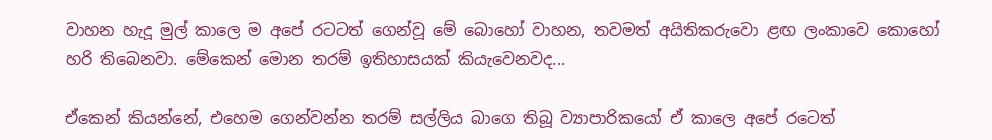වාහන හැදූ මුල් කාලෙ ම අපේ රටටත් ගෙන්වූ මේ බොහෝ වාහන, තවමත් අයිතිකරුවො ළඟ ලංකාවෙ කොහෝ හරි තිබෙනවා. මේකෙන් මොන තරම් ඉතිහාසයක් කියැවෙනවද...

ඒකෙන් කියන්නේ, එහෙම ගෙන්වන්න තරම් සල්ලිය බාගෙ තිබූ ව්‍යාපාරිකයෝ ඒ කාලෙ අපේ රටෙත්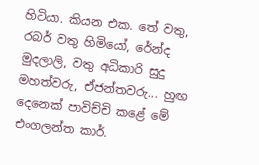හිටියා. කියන එක. තේ වතු, රබර් වතු හිමියෝ, රේන්ද මුදලාලි, වතු අධිකාරි සුදු මහත්වරු, ඒජන්තවරු... හුඟ දෙනෙක් පාවිච්චි කළේ මේ එංගලන්ත කාර්.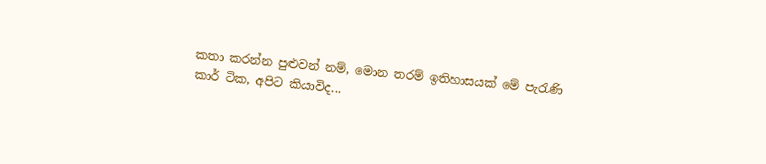කතා කරන්න පුළුවන් නම්, මොන තරම් ඉතිහාසයක් මේ පැරැණි කාර් ටික, අපිට කියාවිද...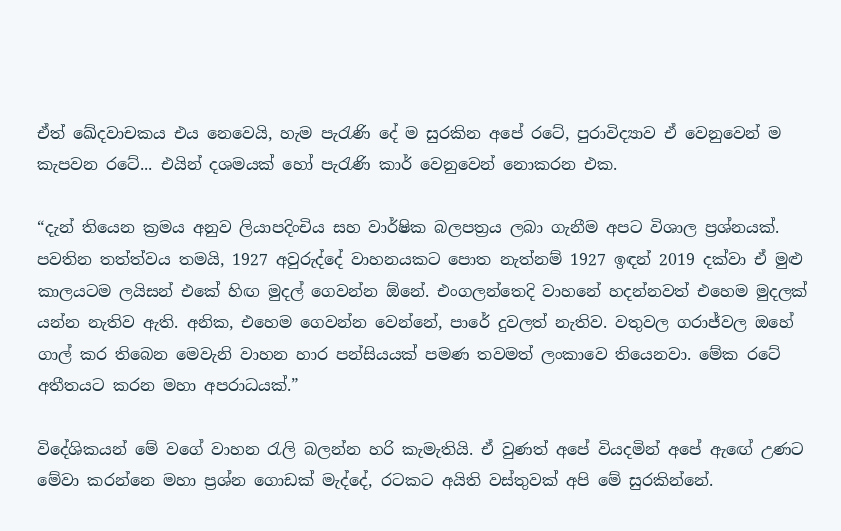ඒත් ඛේදවාචකය එය නෙවෙයි, හැම පැරැණි දේ ම සුරකින අපේ රටේ, පුරාවිද්‍යාව ඒ වෙනුවෙන් ම කැපවන රටේ... එයින් දශමයක් හෝ පැරැණි කාර් වෙනුවෙන් නොකරන එක.

“දැන් තියෙන ක්‍රමය අනුව ලියාපදිංචිය සහ වාර්ෂික බලපත්‍රය ලබා ගැනීම අපට විශාල ප්‍රශ්නයක්. පවතින තත්ත්වය තමයි, 1927 අවුරුද්දේ වාහනයකට පොත නැත්නම් 1927 ඉඳන් 2019 දක්වා ඒ මුළු කාලයටම ලයිසන් එකේ හිඟ මුදල් ගෙවන්න ඕනේ. එංගලන්තෙදි වාහනේ හදන්නවත් එහෙම මුදලක් යන්න නැතිව ඇති. අනික, එහෙම ගෙවන්න වෙන්නේ, පාරේ දුවලත් නැතිව. වතුවල ගරාජ්වල ඔහේ ගාල් කර තිබෙන මෙවැනි වාහන හාර පන්සියයක් පමණ තවමත් ලංකාවෙ තියෙනවා. මේක රටේ අතීතයට කරන මහා අපරාධයක්.”

විදේශිකයන් මේ වගේ වාහන රැලි බලන්න හරි කැමැතියි. ඒ වුණත් අපේ වියදමින් අපේ ඇ‍ඟේ උණට මේවා කරන්නෙ මහා ප්‍රශ්න ගොඩක් මැද්දේ, රටකට අයිති වස්තුවක් අපි මේ සුරකින්නේ.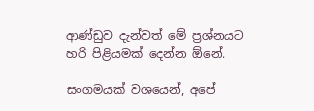ආණ්ඩුව දැන්වත් මේ ප්‍රශ්නයට හරි පිළියමක් දෙන්න ඕනේ.

සංගමයක් වශයෙන්, අපේ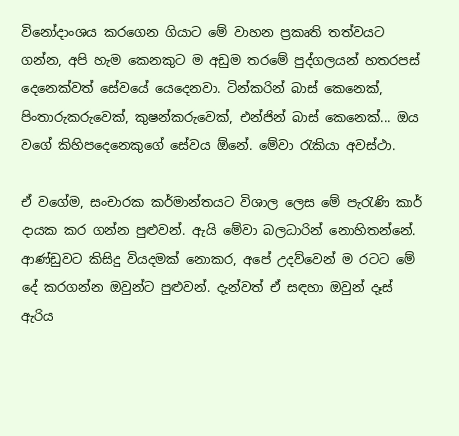විනෝදාංශය කරගෙන ගියාට මේ වාහන ප්‍රකෘති තත්වයට ගන්න, අපි හැම කෙනකුට ම අඩුම තරමේ පුද්ගලයන් හතරපස් දෙනෙක්වත් සේවයේ යෙදෙනවා. ටින්කරින් බාස් කෙනෙක්, පිංතාරුකරුවෙක්, කුෂන්කරුවෙක්, එන්ජින් බාස් කෙනෙක්... ඔය වගේ කිහිපදෙනෙකුගේ සේවය ඕනේ. මේවා රැකියා අවස්ථා.

ඒ වගේම, සංචාරක කර්මාන්තයට විශාල ලෙස මේ පැරැණි කාර් දායක කර ගන්න පුළුවන්. ඇයි මේවා බලධාරින් නොහිතන්නේ. ආණ්ඩුවට කිසිදු වියදමක් නොකර, අපේ උදව්වෙන් ම රටට මේ දේ කරගන්න ඔවුන්ට පුළුවන්. දැන්වත් ඒ සඳහා ඔවුන් දෑස් ඇරිය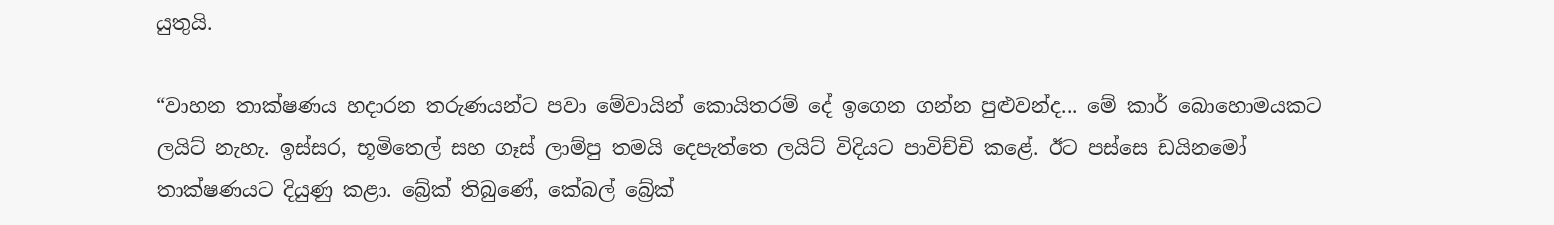යුතුයි.

“වාහන තාක්ෂණය හදාරන තරුණයන්ට පවා මේවායින් කොයිතරම් දේ ඉගෙන ගන්න පුළුවන්ද... මේ කාර් බොහොමයකට ලයිට් නැහැ. ඉස්සර, භූමිතෙල් සහ ගෑස් ලාම්පු තමයි දෙපැත්තෙ ලයිට් විදියට පාවිච්චි කළේ. ඊට පස්සෙ ඩයින‍මෝ තාක්ෂණයට දියුණු කළා. බ්‍රේක් තිබුණේ, කේබල් බ්‍රේක්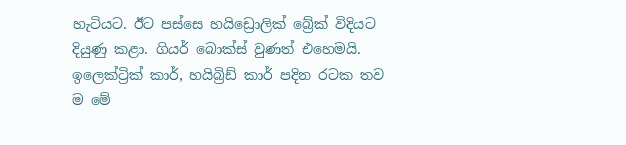හැටියට. ඊට පස්සෙ හයිඩ්‍රොලික් බ්‍රේක් විදියට දියුණු කළා. ගියර් බොක්ස් වුණත් එහෙමයි. ඉලෙක්ට්‍රික් කාර්, හයිබ්‍රිඩ් කාර් පදින රටක තව ම මේ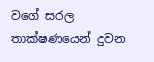වගේ සරල තාක්ෂණයෙන් දුවන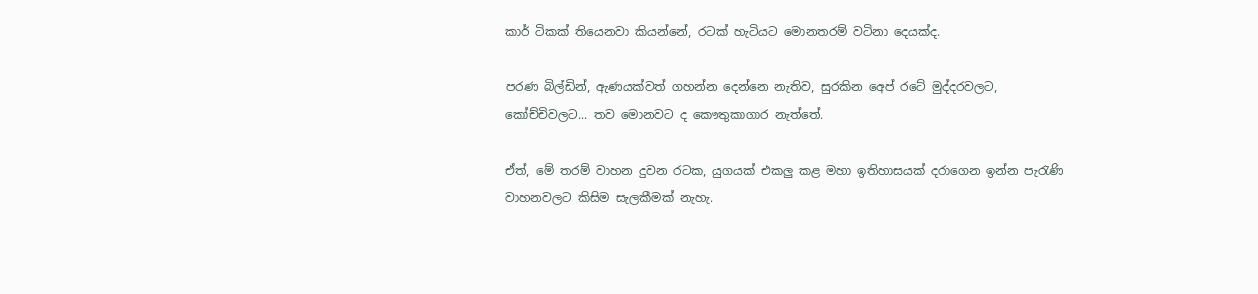කාර් ටිකක් තියෙනවා කියන්නේ, රටක් හැටියට මොනතරම් වටිනා දෙයක්ද.

පරණ බිල්ඩින්, ඇණයක්වත් ගහන්න දෙන්නෙ නැතිව, සුරකින අ‍ෙප් රටේ මුද්දරවලට, කෝච්චිවලට... තව මොනවට ද කෞතුකාගාර නැත්තේ.

ඒත්, මේ තරම් වාහන දුවන රටක, යුගයක් එකලු කළ මහා ඉතිහාසයක් දරාගෙන ඉන්න පැරැණි වාහනවලට කිසිම සැලකීමක් නැහැ.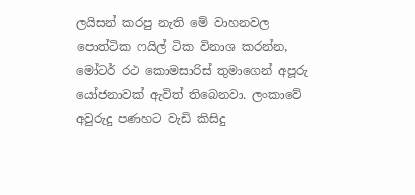ලයිසන් කරපු නැති මේ වාහනවල පොත්ටික ෆයිල් ටික විනාශ කරන්න, මෝටර් රථ කොමසාරිස් තුමාගෙන් අපූරු යෝජනාවක් ඇවිත් තිබෙනවා. ලංකාවේ අවුරුදු පණහට වැඩි කිසිදු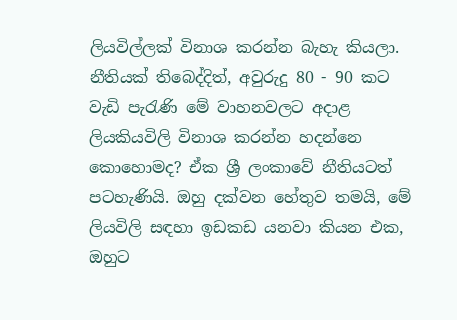ලියවිල්ලක් විනාශ කරන්න බැහැ කියලා. නීතියක් තිබෙද්දිත්, අවුරුදු 80 - 90 කට වැඩි පැරැණි මේ වාහනවලට අදාළ ලියකියවිලි විනාශ කරන්න හදන්නෙ කොහොමද? ඒක ශ්‍රී ලංකාවේ නීතියටත් පටහැණියි. ඔහු දක්වන හේතුව තමයි, මේ ලියවිලි සඳහා ඉඩකඩ යනවා කියන එක, ඔහුට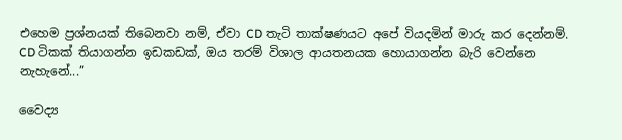එහෙම ප්‍රශ්නයක් තිබෙනවා නම්, ඒවා CD තැටි තාක්ෂණයට අපේ වියදමින් මාරු කර දෙන්නම්. CD ටිකක් තියාගන්න ඉඩකඩක්, ඔය තරම් විශාල ආයතනයක ‍හොයාගන්න බැරි වෙන්නෙ නැහැනේ...”

වෛද්‍ය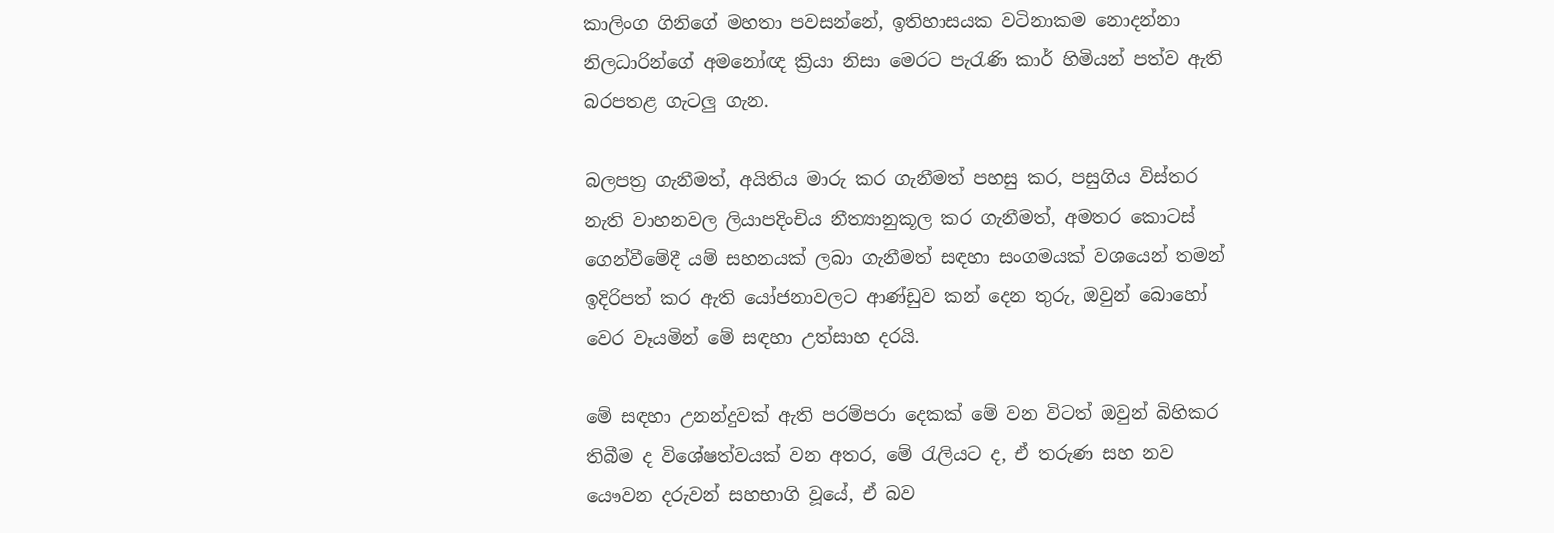කාලිංග ගිනිගේ මහතා පවසන්නේ, ඉතිහාසයක වටිනාකම නොදන්නා නිලධාරින්ගේ අමනෝඥ ක්‍රියා නිසා මෙරට පැරැණි කාර් හිමියන් පත්ව ඇති බරපතළ ගැටලු ගැන.

බලපත්‍ර ගැනීමත්, අයිතිය මාරු කර ගැනීමත් පහසු කර, පසුගිය විස්තර නැති වාහනවල ලියාපදිංචිය නීත්‍යානුකූල කර ගැනීමත්, අමතර කොටස් ගෙන්වීමේදී යම් සහනයක් ලබා ගැනීමත් සඳහා සංගමයක් වශයෙන් තමන් ඉදිරිපත් කර ඇති යෝජනාවලට ආණ්ඩුව කන් දෙන තුරු, ඔවුන් බොහෝ වෙර වෑයමින් මේ සඳහා උත්සාහ දරයි.

මේ සඳහා උනන්දුවක් ඇති පරම්පරා දෙකක් මේ වන විටත් ඔවුන් බිහිකර තිබීම ද විශේෂත්වයක් වන අතර, මේ රැලියට ද, ඒ තරුණ සහ නව යෞවන දරුවන් සහභාගි වූයේ, ඒ බව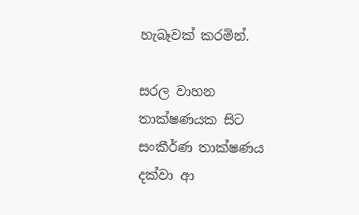හැබෑවක් කරමින්.

සරල වාහන තාක්ෂණයක සිට සංකීර්ණ තාක්ෂණය දක්වා ආ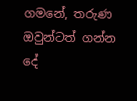ගමනේ, තරුණ ඔවුන්ටත් ගන්න දේ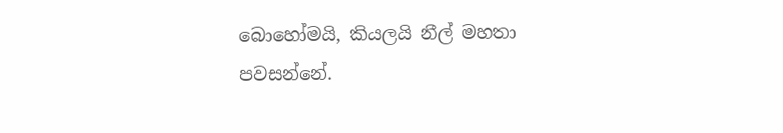බොහෝමයි, කියලයි නීල් මහතා පවසන්නේ.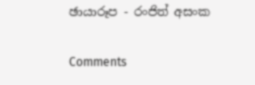ඡායාරූප - රංජිත් අසංක

Comments